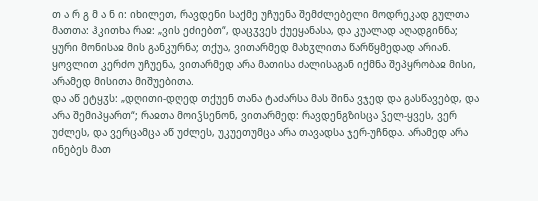თ ა რ გ მ ა ნ ი: იხილეთ, რავდენი საქმე უჩუენა შემძლებელი მოდრეკად გულთა მათთა: ჰკითხა რაჲ: „ვის ეძიებთ“, დაცჳვეს ქუეყანასა, და კუალად აღადგინნა; ყური მონისაჲ მის განკურნა; თქუა, ვითარმედ მახჳლითა წარწყმედად არიან. ყოვლით კერძო უჩუენა, ვითარმედ არა მათისა ძალისაგან იქმნა შეპყრობაჲ მისი, არამედ მისითა მიშუებითა.
და აწ ეტყჳს: „დღითი-დღედ თქუენ თანა ტაძარსა მას შინა ვჯედ და გასწავებდ, და არა შემიპყართ“; რაჲთა მოიჴსენონ, ვითარმედ: რავდენგზისცა ჴელ-ყვეს, ვერ უძლეს, და ვერცამცა აწ უძლეს, უკუეთუმცა არა თავადსა ჯერ-უჩნდა. არამედ არა ინებეს მათ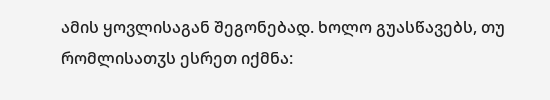ამის ყოვლისაგან შეგონებად. ხოლო გუასწავებს, თუ რომლისათჳს ესრეთ იქმნა: